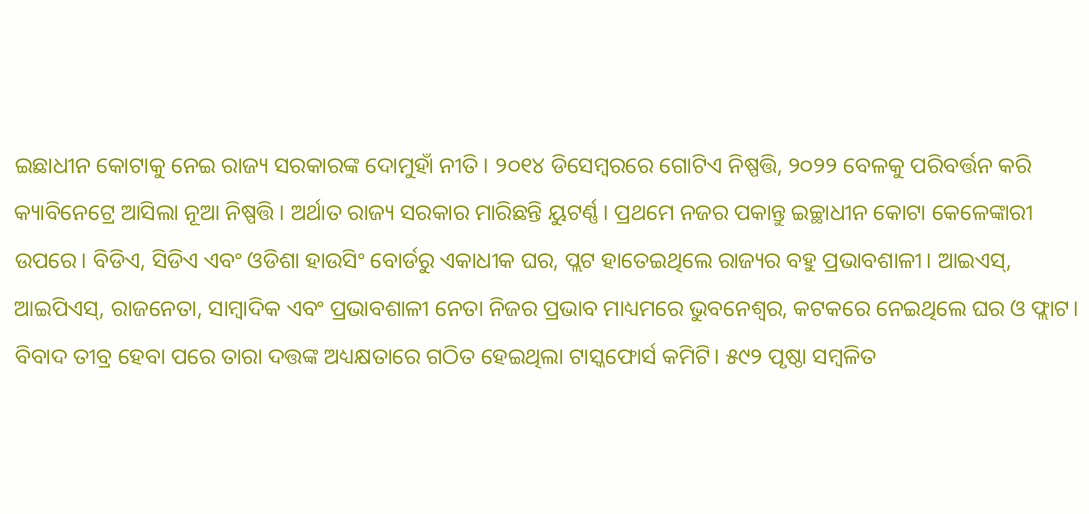ଇଛାଧୀନ କୋଟାକୁ ନେଇ ରାଜ୍ୟ ସରକାରଙ୍କ ଦୋମୁହାଁ ନୀତି। ୨୦୧୪ ଡିସେମ୍ବରରେ ଗୋଟିଏ ନିଷ୍ପତ୍ତି, ୨୦୨୨ ବେଳକୁ ପରିବର୍ତ୍ତନ କରି କ୍ୟାବିନେଟ୍ରେ ଆସିଲା ନୂଆ ନିଷ୍ପତ୍ତି। ଅର୍ଥାତ ରାଜ୍ୟ ସରକାର ମାରିଛନ୍ତି ୟୁଟର୍ଣ୍ଣ। ପ୍ରଥମେ ନଜର ପକାନ୍ତୁ ଇଚ୍ଛାଧୀନ କୋଟା କେଳେଙ୍କାରୀ ଉପରେ। ବିଡିଏ, ସିଡିଏ ଏବଂ ଓଡିଶା ହାଉସିଂ ବୋର୍ଡରୁ ଏକାଧୀକ ଘର, ପ୍ଲଟ ହାତେଇଥିଲେ ରାଜ୍ୟର ବହୁ ପ୍ରଭାବଶାଳୀ। ଆଇଏସ୍, ଆଇପିଏସ୍, ରାଜନେତା, ସାମ୍ବାଦିକ ଏବଂ ପ୍ରଭାବଶାଳୀ ନେତା ନିଜର ପ୍ରଭାବ ମାଧ୍ୟମରେ ଭୁବନେଶ୍ୱର, କଟକରେ ନେଇଥିଲେ ଘର ଓ ଫ୍ଲାଟ।
ବିବାଦ ତୀବ୍ର ହେବା ପରେ ତାରା ଦତ୍ତଙ୍କ ଅଧ୍ୟକ୍ଷତାରେ ଗଠିତ ହେଇଥିଲା ଟାସ୍କଫୋର୍ସ କମିଟି। ୫୯୨ ପୃଷ୍ଠା ସମ୍ବଳିତ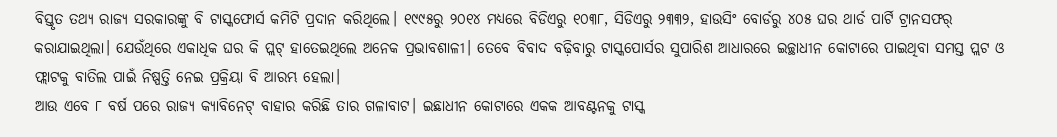ବିସ୍ତୃତ ତଥ୍ୟ ରାଜ୍ୟ ସରକାରଙ୍କୁ ବି ଟାସ୍କଫୋର୍ସ କମିଟି ପ୍ରଦାନ କରିଥିଲେ। ୧୯୯୫ରୁ ୨୦୧୪ ମଧ୍ୟରେ ବିଡିଏରୁ ୧୦୩୮, ସିଡିଏରୁ ୨୩୩୨, ହାଉସିଂ ବୋର୍ଡରୁ ୪୦୫ ଘର ଥାର୍ଡ ପାର୍ଟି ଟ୍ରାନସଫର୍ କରାଯାଇଥିଲା। ଯେଉଁଥିରେ ଏକାଧିକ ଘର କି ପ୍ଲଟ୍ ହାତେଇଥିଲେ ଅନେକ ପ୍ରଭାବଶାଳୀ। ତେବେ ବିବାଦ ବଢ଼ିବାରୁ ଟାସ୍କପୋର୍ସର ସୁପାରିଶ ଆଧାରରେ ଇଚ୍ଛାଧୀନ କୋଟାରେ ପାଇଥିବା ସମସ୍ତ ପ୍ଲଟ ଓ ଫ୍ଲାଟକୁ ବାତିଲ ପାଇଁ ନିଷ୍ପତ୍ତି ନେଇ ପ୍ରକ୍ରିୟା ବି ଆରମ୍ଭ ହେଲା।
ଆଉ ଏବେ ୮ ବର୍ଷ ପରେ ରାଜ୍ୟ କ୍ୟାବିନେଟ୍ ବାହାର କରିଛି ତାର ଗଳାବାଟ। ଇଛାଧୀନ କୋଟାରେ ଏକକ ଆବଣ୍ଟନକୁ ଟାସ୍କ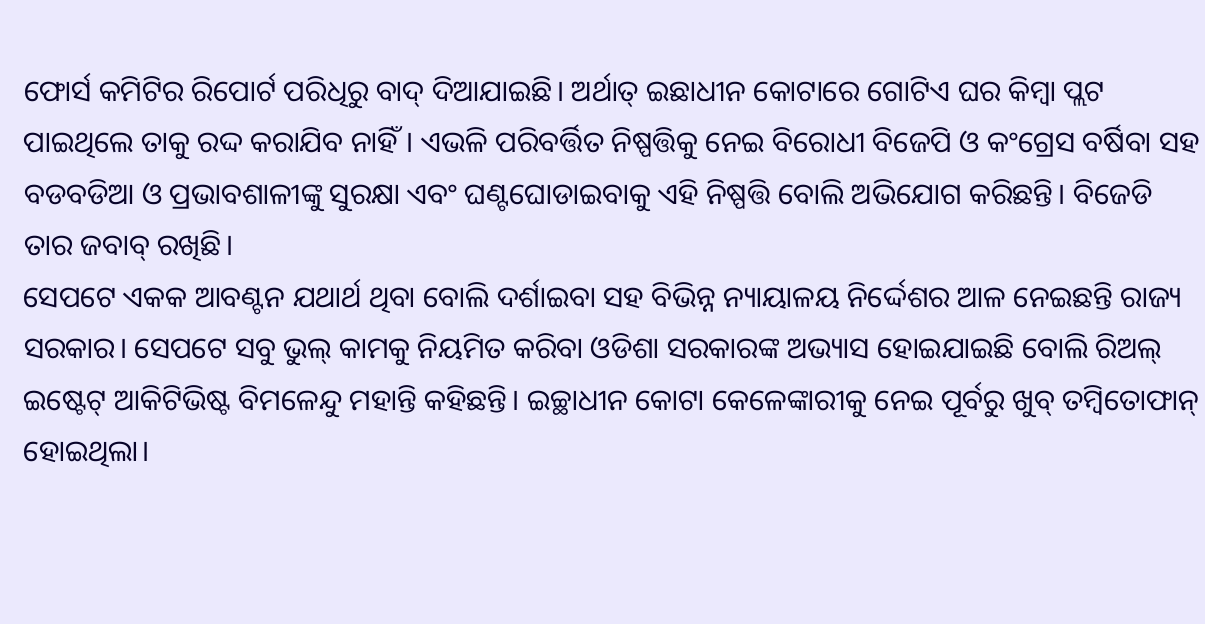ଫୋର୍ସ କମିଟିର ରିପୋର୍ଟ ପରିଧିରୁ ବାଦ୍ ଦିଆଯାଇଛି। ଅର୍ଥାତ୍ ଇଛାଧୀନ କୋଟାରେ ଗୋଟିଏ ଘର କିମ୍ବା ପ୍ଲଟ ପାଇଥିଲେ ତାକୁ ରଦ୍ଦ କରାଯିବ ନାହିଁ। ଏଭଳି ପରିବର୍ତ୍ତିତ ନିଷ୍ପତ୍ତିକୁ ନେଇ ବିରୋଧୀ ବିଜେପି ଓ କଂଗ୍ରେସ ବର୍ଷିବା ସହ ବଡବଡିଆ ଓ ପ୍ରଭାବଶାଳୀଙ୍କୁ ସୁରକ୍ଷା ଏବଂ ଘଣ୍ଟଘୋଡାଇବାକୁ ଏହି ନିଷ୍ପତ୍ତି ବୋଲି ଅଭିଯୋଗ କରିଛନ୍ତି। ବିଜେଡି ତାର ଜବାବ୍ ରଖିଛି।
ସେପଟେ ଏକକ ଆବଣ୍ଟନ ଯଥାର୍ଥ ଥିବା ବୋଲି ଦର୍ଶାଇବା ସହ ବିଭିନ୍ନ ନ୍ୟାୟାଳୟ ନିର୍ଦ୍ଦେଶର ଆଳ ନେଇଛନ୍ତି ରାଜ୍ୟ ସରକାର। ସେପଟେ ସବୁ ଭୁଲ୍ କାମକୁ ନିୟମିତ କରିବା ଓଡିଶା ସରକାରଙ୍କ ଅଭ୍ୟାସ ହୋଇଯାଇଛି ବୋଲି ରିଅଲ୍ ଇଷ୍ଟେଟ୍ ଆକିଟିଭିଷ୍ଟ ବିମଳେନ୍ଦୁ ମହାନ୍ତି କହିଛନ୍ତି। ଇଚ୍ଛାଧୀନ କୋଟା କେଳେଙ୍କାରୀକୁ ନେଇ ପୂର୍ବରୁ ଖୁବ୍ ତମ୍ବିତୋଫାନ୍ ହୋଇଥିଲା।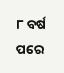୮ ବର୍ଷ ପରେ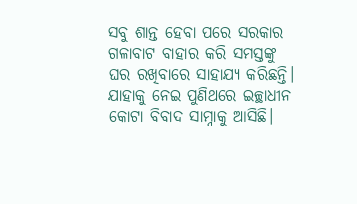ସବୁ ଶାନ୍ତ ହେବା ପରେ ସରକାର ଗଳାବାଟ ବାହାର କରି ସମସ୍ତଙ୍କୁ ଘର ରଖିବାରେ ସାହାଯ୍ୟ କରିଛନ୍ତି। ଯାହାକୁ ନେଇ ପୁଣିଥରେ ଇଚ୍ଛାଧୀନ କୋଟା ବିବାଦ ସାମ୍ନାକୁ ଆସିଛି।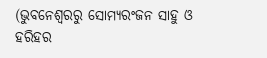(ଭୁବନେଶ୍ୱରରୁ ସୋମ୍ୟରଂଜନ ସାହୁ ଓ ହରିହର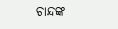ଚାନ୍ଦଙ୍କ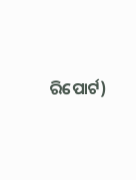ରିପୋର୍ଟ)